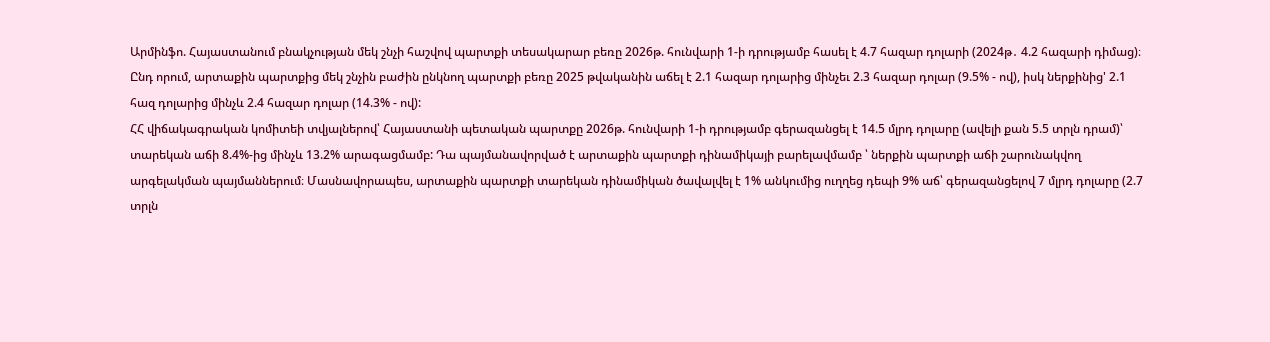Արմինֆո. Հայաստանում բնակչության մեկ շնչի հաշվով պարտքի տեսակարար բեռը 2026թ. հունվարի 1-ի դրությամբ հասել է 4.7 հազար դոլարի (2024թ․ 4.2 հազարի դիմաց)։ Ընդ որում, արտաքին պարտքից մեկ շնչին բաժին ընկնող պարտքի բեռը 2025 թվականին աճել է 2.1 հազար դոլարից մինչեւ 2.3 հազար դոլար (9.5% - ով), իսկ ներքինից' 2.1 հազ դոլարից մինչև 2.4 հազար դոլար (14.3% - ով):
ՀՀ վիճակագրական կոմիտեի տվյալներով՝ Հայաստանի պետական պարտքը 2026թ. հունվարի 1-ի դրությամբ գերազանցել է 14.5 մլրդ դոլարը (ավելի քան 5.5 տրլն դրամ)՝ տարեկան աճի 8.4%-ից մինչև 13.2% արագացմամբ: Դա պայմանավորված է արտաքին պարտքի դինամիկայի բարելավմամբ ՝ ներքին պարտքի աճի շարունակվող արգելակման պայմաններում։ Մասնավորապես, արտաքին պարտքի տարեկան դինամիկան ծավալվել է 1% անկումից ուղղեց դեպի 9% աճ՝ գերազանցելով 7 մլրդ դոլարը (2.7 տրլն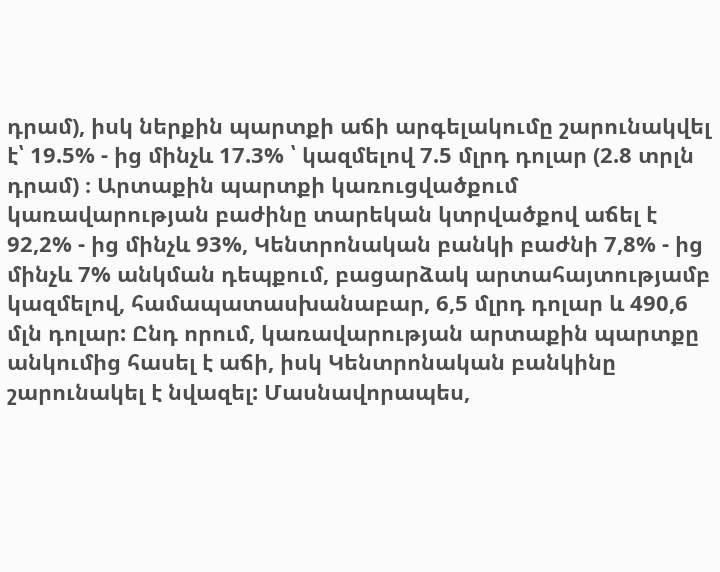դրամ), իսկ ներքին պարտքի աճի արգելակումը շարունակվել է՝ 19.5% - ից մինչև 17.3% ՝ կազմելով 7.5 մլրդ դոլար (2.8 տրլն դրամ) ։ Արտաքին պարտքի կառուցվածքում կառավարության բաժինը տարեկան կտրվածքով աճել է 92,2% - ից մինչև 93%, Կենտրոնական բանկի բաժնի 7,8% - ից մինչև 7% անկման դեպքում, բացարձակ արտահայտությամբ կազմելով, համապատասխանաբար, 6,5 մլրդ դոլար և 490,6 մլն դոլար: Ընդ որում, կառավարության արտաքին պարտքը անկումից հասել է աճի, իսկ Կենտրոնական բանկինը շարունակել է նվազել: Մասնավորապես,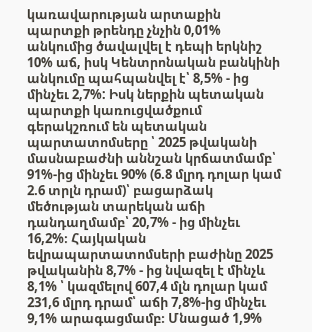կառավարության արտաքին պարտքի թրենդը չնչին 0,01% անկումից ծավալվել է դեպի երկնիշ 10% աճ, իսկ Կենտրոնական բանկինի անկումը պահպանվել է՝ 8,5% - ից մինչեւ 2,7%: Իսկ ներքին պետական պարտքի կառուցվածքում գերակշռում են պետական պարտատոմսերը ՝ 2025 թվականի մասնաբաժնի աննշան կրճատմամբ՝ 91%-ից մինչեւ 90% (6.8 մլրդ դոլար կամ 2.6 տրլն դրամ)՝ բացարձակ մեծության տարեկան աճի դանդաղմամբ՝ 20,7% - ից մինչեւ 16,2%։ Հայկական եվրապարտատոմսերի բաժինը 2025 թվականին 8,7% - ից նվազել է մինչև 8,1% ՝ կազմելով 607,4 մլն դոլար կամ 231,6 մլրդ դրամ՝ աճի 7,8%-ից մինչեւ 9,1% արագացմամբ։ Մնացած 1,9%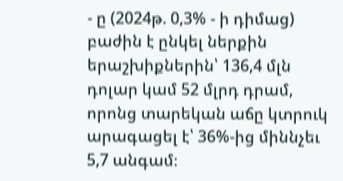- ը (2024թ. 0,3% - ի դիմաց) բաժին է ընկել ներքին երաշխիքներին՝ 136,4 մլն դոլար կամ 52 մլրդ դրամ, որոնց տարեկան աճը կտրուկ արագացել է՝ 36%-ից միննչեւ 5,7 անգամ։